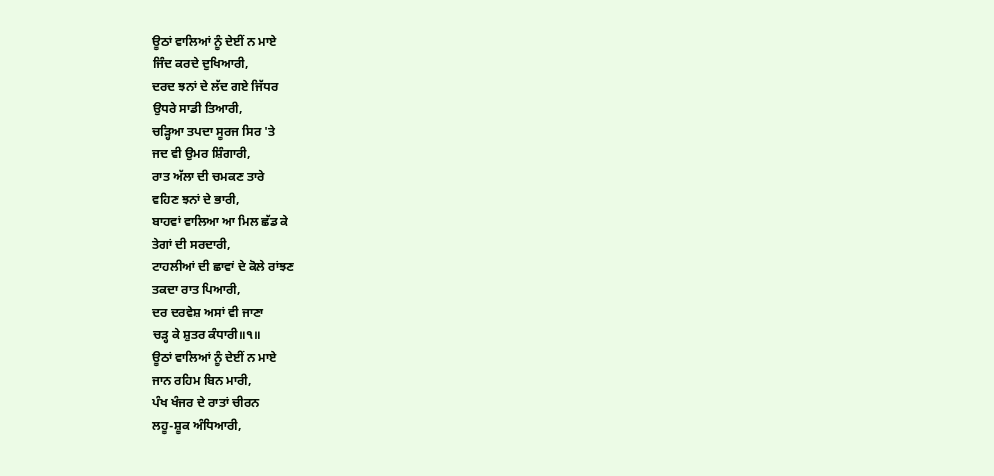ਊਠਾਂ ਵਾਲਿਆਂ ਨੂੰ ਦੇਈਂ ਨ ਮਾਏ
ਜਿੰਦ ਕਰਦੇ ਦੁਖਿਆਰੀ,
ਦਰਦ ਝਨਾਂ ਦੇ ਲੱਦ ਗਏ ਜਿੱਧਰ
ਉਧਰੇ ਸਾਡੀ ਤਿਆਰੀ,
ਚੜ੍ਹਿਆ ਤਪਦਾ ਸੂਰਜ ਸਿਰ 'ਤੇ
ਜਦ ਵੀ ਉਮਰ ਸ਼ਿੰਗਾਰੀ,
ਰਾਤ ਅੱਲਾ ਦੀ ਚਮਕਣ ਤਾਰੇ
ਵਹਿਣ ਝਨਾਂ ਦੇ ਭਾਰੀ,
ਬਾਹਵਾਂ ਵਾਲਿਆ ਆ ਮਿਲ ਛੱਡ ਕੇ
ਤੇਗਾਂ ਦੀ ਸਰਦਾਰੀ,
ਟਾਹਲੀਆਂ ਦੀ ਛਾਵਾਂ ਦੇ ਕੋਲੇ ਰਾਂਝਣ
ਤਕਦਾ ਰਾਤ ਪਿਆਰੀ,
ਦਰ ਦਰਵੇਸ਼ ਅਸਾਂ ਵੀ ਜਾਣਾ
ਚੜ੍ਹ ਕੇ ਸ਼ੁਤਰ ਕੰਧਾਰੀ॥੧॥
ਊਠਾਂ ਵਾਲਿਆਂ ਨੂੰ ਦੇਈਂ ਨ ਮਾਏ
ਜਾਨ ਰਹਿਮ ਬਿਨ ਮਾਰੀ,
ਪੰਖ ਖੰਜਰ ਦੇ ਰਾਤਾਂ ਚੀਰਨ
ਲਹੂ-ਸ਼ੂਕ ਅੰਧਿਆਰੀ,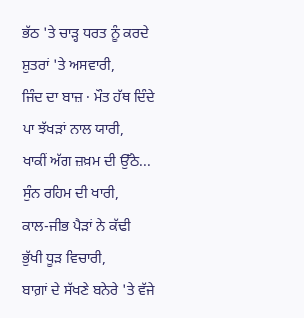ਭੱਠ 'ਤੇ ਚਾੜ੍ਹ ਧਰਤ ਨੂੰ ਕਰਦੇ
ਸ਼ੁਤਰਾਂ 'ਤੇ ਅਸਵਾਰੀ,
ਜਿੰਦ ਦਾ ਬਾਜ਼ · ਮੌਤ ਹੱਥ ਦਿੰਦੇ
ਪਾ ਝੱਖੜਾਂ ਨਾਲ ਯਾਰੀ,
ਖਾਕੀਂ ਅੱਗ ਜ਼ਖ਼ਮ ਦੀ ਉੱਠੇ...
ਸੁੰਨ ਰਹਿਮ ਦੀ ਖਾਰੀ,
ਕਾਲ-ਜੀਭ ਪੈੜਾਂ ਨੇ ਕੱਢੀ
ਭੁੱਖੀ ਧੂੜ ਵਿਚਾਰੀ,
ਬਾਗ਼ਾਂ ਦੇ ਸੱਖਣੇ ਬਨੇਰੇ 'ਤੇ ਵੱਜੇ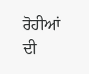ਰੋਹੀਆਂ ਦੀ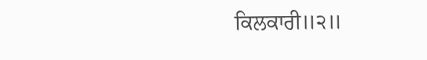ਕਿਲਕਾਰੀ॥੨॥